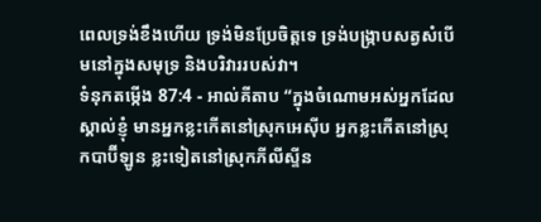ពេលទ្រង់ខឹងហើយ ទ្រង់មិនប្រែចិត្តទេ ទ្រង់បង្ក្រាបសត្វសំបើមនៅក្នុងសមុទ្រ និងបរិវាររបស់វា។
ទំនុកតម្កើង 87:4 - អាល់គីតាប “ក្នុងចំណោមអស់អ្នកដែលស្គាល់ខ្ញុំ មានអ្នកខ្លះកើតនៅស្រុកអេស៊ីប អ្នកខ្លះកើតនៅស្រុកបាប៊ីឡូន ខ្លះទៀតនៅស្រុកភីលីស្ទីន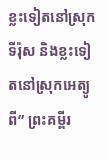ខ្លះទៀតនៅស្រុកទីរ៉ុស និងខ្លះទៀតនៅស្រុកអេត្យូពី” ព្រះគម្ពីរ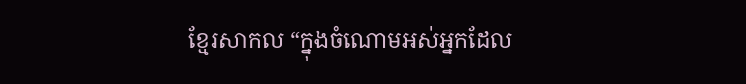ខ្មែរសាកល “ក្នុងចំណោមអស់អ្នកដែល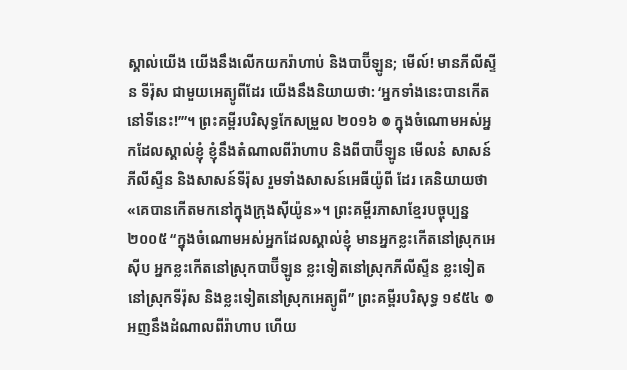ស្គាល់យើង យើងនឹងលើកយករ៉ាហាប់ និងបាប៊ីឡូន; មើល៍! មានភីលីស្ទីន ទីរ៉ុស ជាមួយអេត្យូពីដែរ យើងនឹងនិយាយថា: ‘អ្នកទាំងនេះបានកើតនៅទីនេះ!’”។ ព្រះគម្ពីរបរិសុទ្ធកែសម្រួល ២០១៦ ៙ ក្នុងចំណោមអស់អ្នកដែលស្គាល់ខ្ញុំ ខ្ញុំនឹងតំណាលពីរ៉ាហាប និងពីបាប៊ីឡូន មើលន៎ សាសន៍ភីលីស្ទីន និងសាសន៍ទីរ៉ុស រួមទាំងសាសន៍អេធីយ៉ូពី ដែរ គេនិយាយថា «គេបានកើតមកនៅក្នុងក្រុងស៊ីយ៉ូន»។ ព្រះគម្ពីរភាសាខ្មែរបច្ចុប្បន្ន ២០០៥ “ក្នុងចំណោមអស់អ្នកដែលស្គាល់ខ្ញុំ មានអ្នកខ្លះកើតនៅស្រុកអេស៊ីប អ្នកខ្លះកើតនៅស្រុកបាប៊ីឡូន ខ្លះទៀតនៅស្រុកភីលីស្ទីន ខ្លះទៀតនៅស្រុកទីរ៉ុស និងខ្លះទៀតនៅស្រុកអេត្យូពី” ព្រះគម្ពីរបរិសុទ្ធ ១៩៥៤ ៙ អញនឹងដំណាលពីរ៉ាហាប ហើយ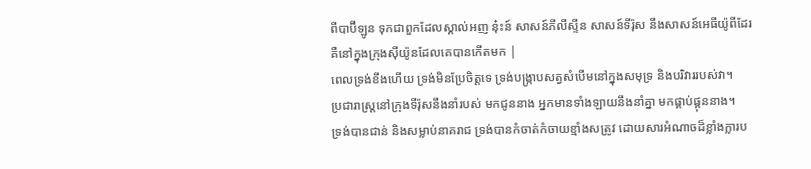ពីបាប៊ីឡូន ទុកជាពួកដែលស្គាល់អញ នុ៎ះន៍ សាសន៍ភីលីស្ទីន សាសន៍ទីរ៉ុស នឹងសាសន៍អេធីយ៉ូពីដែរ គឺនៅក្នុងក្រុងស៊ីយ៉ូនដែលគេបានកើតមក |
ពេលទ្រង់ខឹងហើយ ទ្រង់មិនប្រែចិត្តទេ ទ្រង់បង្ក្រាបសត្វសំបើមនៅក្នុងសមុទ្រ និងបរិវាររបស់វា។
ប្រជារាស្ត្រនៅក្រុងទីរ៉ុសនឹងនាំរបស់ មកជូននាង អ្នកមានទាំងឡាយនឹងនាំគ្នា មកផ្គាប់ផ្គុននាង។
ទ្រង់បានជាន់ និងសម្លាប់នាគរាជ ទ្រង់បានកំចាត់កំចាយខ្មាំងសត្រូវ ដោយសារអំណាចដ៏ខ្លាំងក្លារប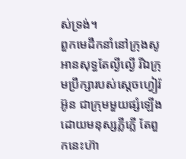ស់ទ្រង់។
ពួកមេដឹកនាំនៅក្រុងសូអានសុទ្ធតែល្ងីល្ងើ រីឯក្រុមប្រឹក្សារបស់ស្តេចហ្វៀរ៉អ៊ូន ជាក្រុមមួយផ្សំឡើងដោយមនុស្សភ្លីភ្លើ តែពួកនេះហ៊ា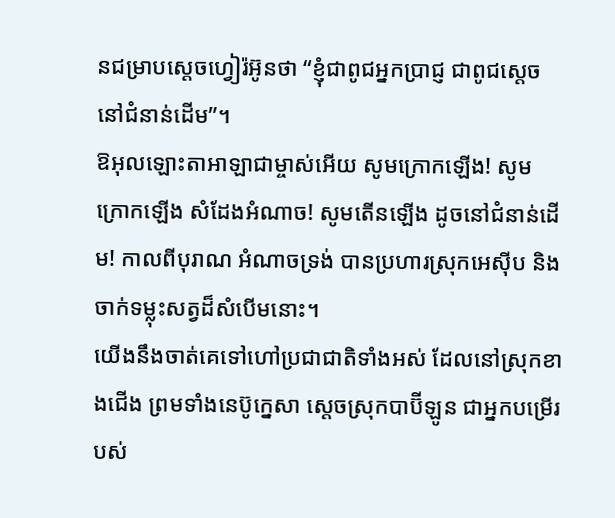នជម្រាបស្តេចហ្វៀរ៉អ៊ូនថា “ខ្ញុំជាពូជអ្នកប្រាជ្ញ ជាពូជស្តេចនៅជំនាន់ដើម”។
ឱអុលឡោះតាអាឡាជាម្ចាស់អើយ សូមក្រោកឡើង! សូមក្រោកឡើង សំដែងអំណាច! សូមតើនឡើង ដូចនៅជំនាន់ដើម! កាលពីបុរាណ អំណាចទ្រង់ បានប្រហារស្រុកអេស៊ីប និងចាក់ទម្លុះសត្វដ៏សំបើមនោះ។
យើងនឹងចាត់គេទៅហៅប្រជាជាតិទាំងអស់ ដែលនៅស្រុកខាងជើង ព្រមទាំងនេប៊ូក្នេសា ស្ដេចស្រុកបាប៊ីឡូន ជាអ្នកបម្រើរបស់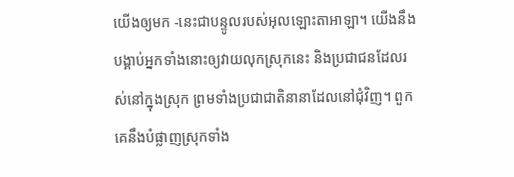យើងឲ្យមក -នេះជាបន្ទូលរបស់អុលឡោះតាអាឡា។ យើងនឹងបង្គាប់អ្នកទាំងនោះឲ្យវាយលុកស្រុកនេះ និងប្រជាជនដែលរស់នៅក្នុងស្រុក ព្រមទាំងប្រជាជាតិនានាដែលនៅជុំវិញ។ ពួកគេនឹងបំផ្លាញស្រុកទាំង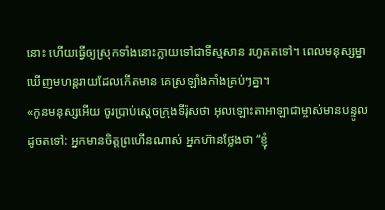នោះ ហើយធ្វើឲ្យស្រុកទាំងនោះក្លាយទៅជាទីស្មសាន រហូតតទៅ។ ពេលមនុស្សម្នាឃើញមហន្តរាយដែលកើតមាន គេស្រឡាំងកាំងគ្រប់ៗគ្នា។
«កូនមនុស្សអើយ ចូរប្រាប់ស្ដេចក្រុងទីរ៉ុសថា អុលឡោះតាអាឡាជាម្ចាស់មានបន្ទូលដូចតទៅ: អ្នកមានចិត្តព្រហើនណាស់ អ្នកហ៊ានថ្លែងថា “ខ្ញុំ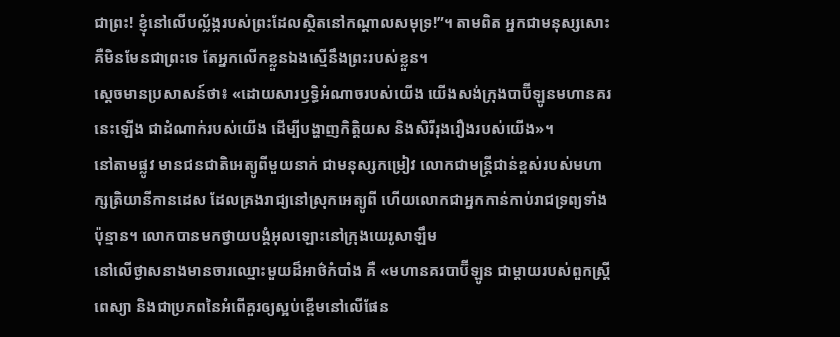ជាព្រះ! ខ្ញុំនៅលើបល្ល័ង្ករបស់ព្រះដែលស្ថិតនៅកណ្ដាលសមុទ្រ!”។ តាមពិត អ្នកជាមនុស្សសោះ គឺមិនមែនជាព្រះទេ តែអ្នកលើកខ្លួនឯងស្មើនឹងព្រះរបស់ខ្លួន។
ស្តេចមានប្រសាសន៍ថា៖ «ដោយសារឫទ្ធិអំណាចរបស់យើង យើងសង់ក្រុងបាប៊ីឡូនមហានគរនេះឡើង ជាដំណាក់របស់យើង ដើម្បីបង្ហាញកិត្តិយស និងសិរីរុងរឿងរបស់យើង»។
នៅតាមផ្លូវ មានជនជាតិអេត្យូពីមួយនាក់ ជាមនុស្សកម្រៀវ លោកជាមន្ដ្រីជាន់ខ្ពស់របស់មហាក្សត្រិយានីកានដេស ដែលគ្រងរាជ្យនៅស្រុកអេត្យូពី ហើយលោកជាអ្នកកាន់កាប់រាជទ្រព្យទាំងប៉ុន្មាន។ លោកបានមកថ្វាយបង្គំអុលឡោះនៅក្រុងយេរូសាឡឹម
នៅលើថ្ងាសនាងមានចារឈ្មោះមួយដ៏អាថ៌កំបាំង គឺ «មហានគរបាប៊ីឡូន ជាម្ដាយរបស់ពួកស្ដ្រីពេស្យា និងជាប្រភពនៃអំពើគួរឲ្យស្អប់ខ្ពើមនៅលើផែន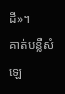ដី»។
គាត់បន្លឺសំឡេ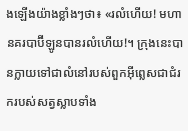ងឡើងយ៉ាងខ្លាំងៗថា៖ «រលំហើយ! មហានគរបាប៊ីឡូនបានរលំហើយ!។ ក្រុងនេះបានក្លាយទៅជាលំនៅរបស់ពួកអ៊ីព្លេសជាជំរករបស់សត្វស្លាបទាំង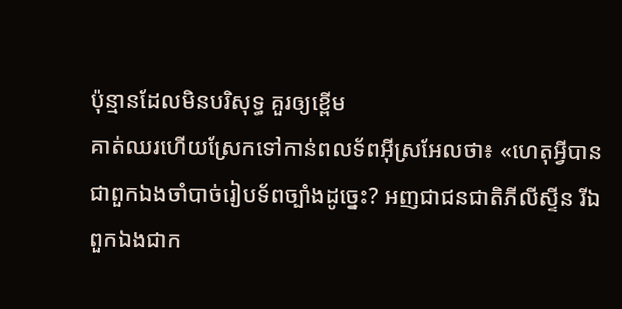ប៉ុន្មានដែលមិនបរិសុទ្ធ គួរឲ្យខ្ពើម
គាត់ឈរហើយស្រែកទៅកាន់ពលទ័ពអ៊ីស្រអែលថា៖ «ហេតុអ្វីបានជាពួកឯងចាំបាច់រៀបទ័ពច្បាំងដូច្នេះ? អញជាជនជាតិភីលីស្ទីន រីឯពួកឯងជាក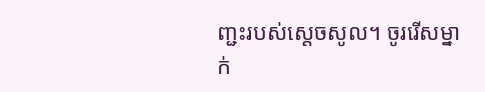ញ្ជះរបស់ស្តេចសូល។ ចូររើសម្នាក់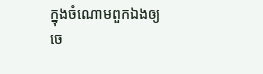ក្នុងចំណោមពួកឯងឲ្យចេ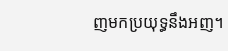ញមកប្រយុទ្ធនឹងអញ។